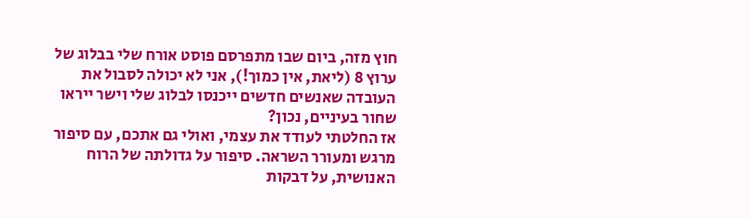חוץ מזה, ביום שבו מתפרסם פוסט אורח שלי בבלוג של ערוץ 8 (ליאת, אין כמוך!), אני לא יכולה לסבול את העובדה שאנשים חדשים ייכנסו לבלוג שלי וישר ייראו שחור בעיניים, נכון?
אז החלטתי לעודד את עצמי, ואולי גם אתכם, עם סיפור מרגש ומעורר השראה. סיפור על גדולתה של הרוח האנושית, על דבקות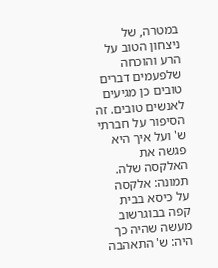במטרה, של ניצחון הטוב על הרע והוכחה שלפעמים דברים טובים כן מגיעים לאנשים טובים. זה הסיפור על חברתי ש' ועל איך היא פגשה את האלקסה שלה.
תמונה: אלקסה על כיסא בבית קפה בבוגרשוב
מעשה שהיה כך היה: ש' התאהבה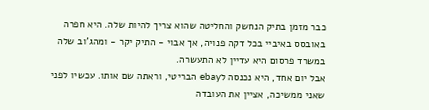כבר מזמן בתיק הנחשק והחליטה שהוא צריך להיות שלה. היא חפרה באובסס באיביי בכל דקה פנויה, אך אבוי - התיק יקר - ומהג'וב שלה במשרד פרסום היא עדיין לא התעשרה.
אבל יום אחד, היא נכנסה לebay הבריטי, וראתה שם אותו. עכשיו לפני שאני ממשיכה, אציין את העובדה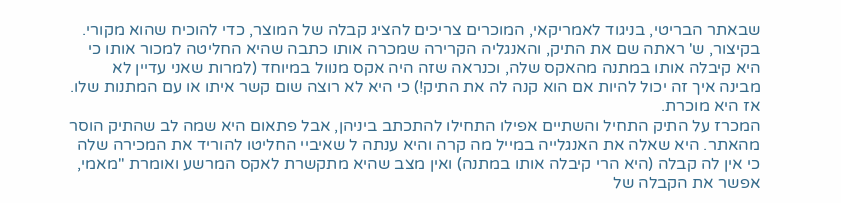שבאתר הבריטי, בניגוד לאמריקאי, המוכרים צריכים להציג קבלה של המוצר, כדי להוכיח שהוא מקורי.
בקיצור, ש' ראתה שם את התיק, והאנגליה הקרירה שמכרה אותו כתבה שהיא החליטה למכור אותו כי היא קיבלה אותו במתנה מהאקס שלה, וכנראה שזה היה אקס מנוול במיוחד (למרות שאני עדיין לא מבינה איך זה יכול להיות אם הוא קנה לה את התיק!) כי היא לא רוצה שום קשר איתו או עם המתנות שלו. אז היא מוכרת.
המכרז על התיק התחיל והשתיים אפילו התחילו להתכתב ביניהן, אבל פתאום היא שמה לב שהתיק הוסר מהאתר. היא שאלה את האנגלייה במייל מה קרה והיא ענתה ל שאיביי החליטו להוריד את המכירה שלה כי אין לה קבלה (היא הרי קיבלה אותו במתנה) ואין מצב שהיא מתקשרת לאקס המרשע ואומרת "מאמי, אפשר את הקבלה של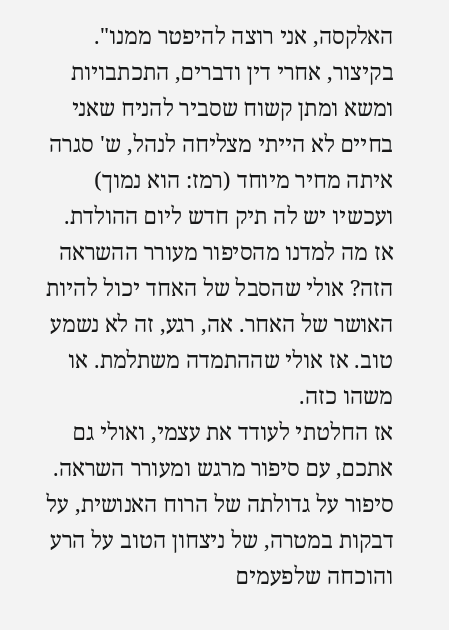האלקסה, אני רוצה להיפטר ממנו".
בקיצור, אחרי דין ודברים, התכתבויות ומשא ומתן קשוח שסביר להניח שאני בחיים לא הייתי מצליחה לנהל, ש' סגרה איתה מחיר מיוחד (רמז: הוא נמוך) ועכשיו יש לה תיק חדש ליום ההולדת.
אז מה למדנו מהסיפור מעורר ההשראה הזה? אולי שהסבל של האחד יכול להיות האושר של האחר. אה, רגע, זה לא נשמע טוב. אז אולי שההתמדה משתלמת. או משהו כזה.
אז החלטתי לעודד את עצמי, ואולי גם אתכם, עם סיפור מרגש ומעורר השראה. סיפור על גדולתה של הרוח האנושית, על דבקות במטרה, של ניצחון הטוב על הרע והוכחה שלפעמים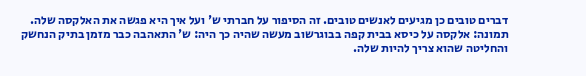דברים טובים כן מגיעים לאנשים טובים. זה הסיפור על חברתי ש' ועל איך היא פגשה את האלקסה שלה.
תמונה: אלקסה על כיסא בבית קפה בבוגרשוב מעשה שהיה כך היה: ש' התאהבה כבר מזמן בתיק הנחשק והחליטה שהוא צריך להיות שלה.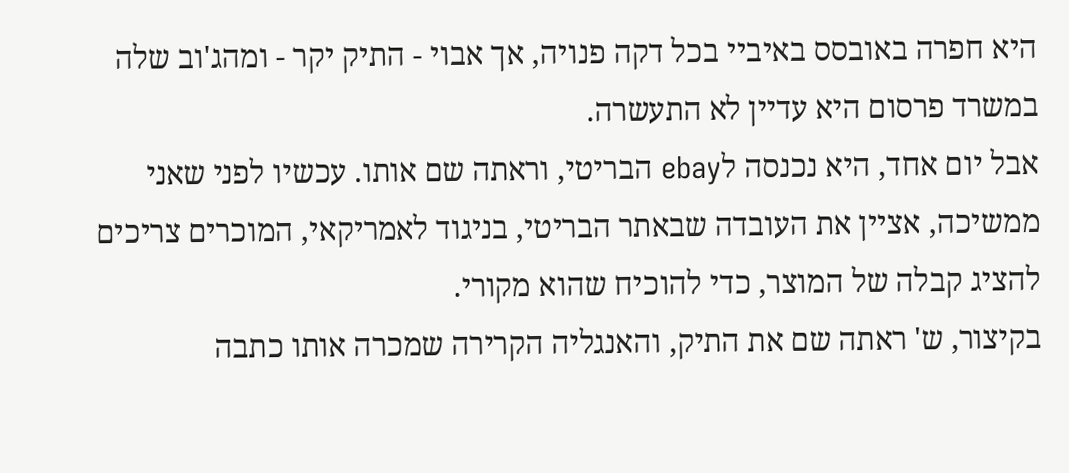היא חפרה באובסס באיביי בכל דקה פנויה, אך אבוי - התיק יקר - ומהג'וב שלה במשרד פרסום היא עדיין לא התעשרה.
אבל יום אחד, היא נכנסה לebay הבריטי, וראתה שם אותו. עכשיו לפני שאני ממשיכה, אציין את העובדה שבאתר הבריטי, בניגוד לאמריקאי, המוכרים צריכים להציג קבלה של המוצר, כדי להוכיח שהוא מקורי.
בקיצור, ש' ראתה שם את התיק, והאנגליה הקרירה שמכרה אותו כתבה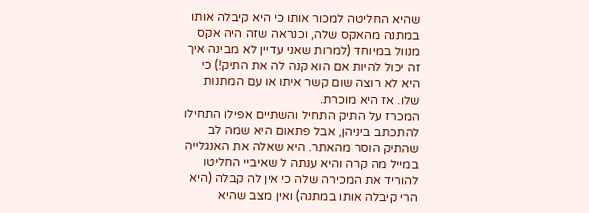שהיא החליטה למכור אותו כי היא קיבלה אותו במתנה מהאקס שלה, וכנראה שזה היה אקס מנוול במיוחד (למרות שאני עדיין לא מבינה איך זה יכול להיות אם הוא קנה לה את התיק!) כי היא לא רוצה שום קשר איתו או עם המתנות שלו. אז היא מוכרת.
המכרז על התיק התחיל והשתיים אפילו התחילו להתכתב ביניהן, אבל פתאום היא שמה לב שהתיק הוסר מהאתר. היא שאלה את האנגלייה במייל מה קרה והיא ענתה ל שאיביי החליטו להוריד את המכירה שלה כי אין לה קבלה (היא הרי קיבלה אותו במתנה) ואין מצב שהיא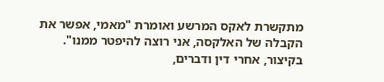מתקשרת לאקס המרשע ואומרת "מאמי, אפשר את הקבלה של האלקסה, אני רוצה להיפטר ממנו".
בקיצור, אחרי דין ודברים,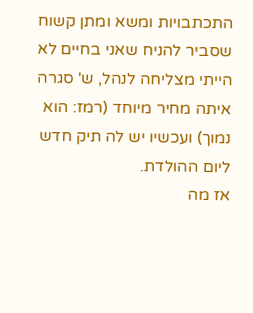התכתבויות ומשא ומתן קשוח שסביר להניח שאני בחיים לא הייתי מצליחה לנהל, ש' סגרה איתה מחיר מיוחד (רמז: הוא נמוך) ועכשיו יש לה תיק חדש ליום ההולדת.
אז מה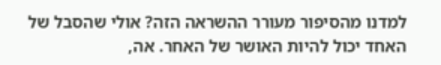למדנו מהסיפור מעורר ההשראה הזה? אולי שהסבל של האחד יכול להיות האושר של האחר. אה,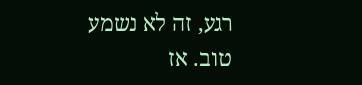רגע, זה לא נשמע טוב. אז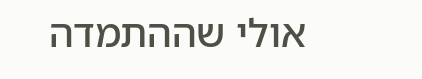אולי שההתמדה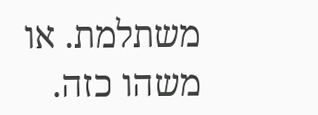משתלמת. או משהו כזה.